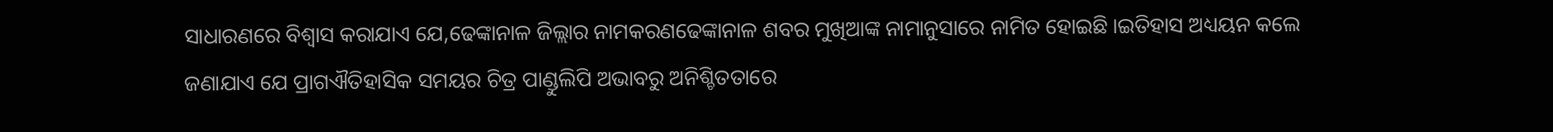ସାଧାରଣରେ ବିଶ୍ଵାସ କରାଯାଏ ଯେ,ଢେଙ୍କାନାଳ ଜିଲ୍ଲାର ନାମକରଣଢେଙ୍କାନାଳ ଶବର ମୁଖିଆଙ୍କ ନାମାନୁସାରେ ନାମିତ ହୋଇଛି।ଇତିହାସ ଅଧ୍ୟୟନ କଲେ ଜଣାଯାଏ ଯେ ପ୍ରାଗଐତିହାସିକ ସମୟର ଚିତ୍ର ପାଣ୍ଡୁଲିପି ଅଭାବରୁ ଅନିଶ୍ଚିତତାରେ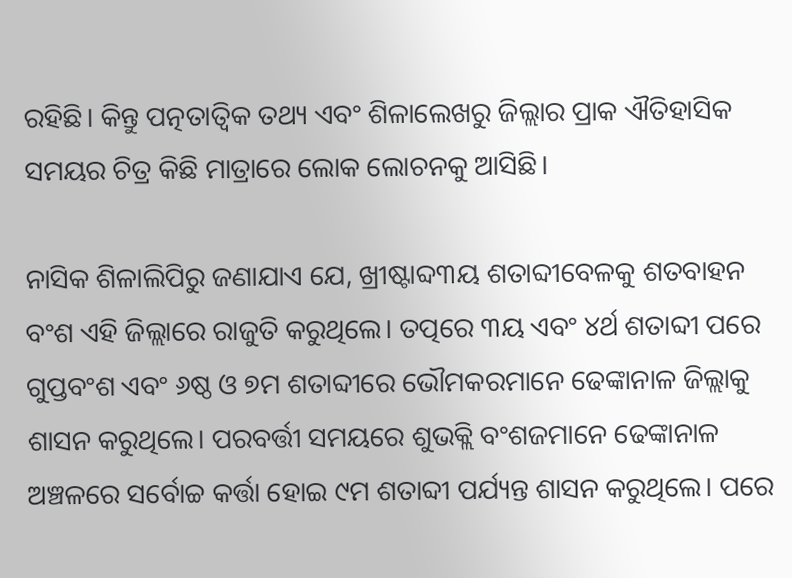ରହିଛି। କିନ୍ତୁ ପତ୍ନତାତ୍ଵିକ ତଥ୍ୟ ଏବଂ ଶିଳାଲେଖରୁ ଜିଲ୍ଲାର ପ୍ରାକ ଐତିହାସିକ ସମୟର ଚିତ୍ର କିଛି ମାତ୍ରାରେ ଲୋକ ଲୋଚନକୁ ଆସିଛି।

ନାସିକ ଶିଳାଲିପିରୁ ଜଣାଯାଏ ଯେ, ଖ୍ରୀଷ୍ଟାବ୍ଦ୩ୟ ଶତାବ୍ଦୀବେଳକୁ ଶତବାହନ ବଂଶ ଏହି ଜିଲ୍ଲାରେ ରାଜୁତି କରୁଥିଲେ। ତତ୍ପରେ ୩ୟ ଏବଂ ୪ର୍ଥ ଶତାବ୍ଦୀ ପରେ ଗୁପ୍ତବଂଶ ଏବଂ ୬ଷ୍ଠ ଓ ୭ମ ଶତାବ୍ଦୀରେ ଭୌମକରମାନେ ଢେଙ୍କାନାଳ ଜିଲ୍ଲାକୁ ଶାସନ କରୁଥିଲେ। ପରବର୍ତ୍ତୀ ସମୟରେ ଶୁଭକ୍ଲି ବଂଶଜମାନେ ଢେଙ୍କାନାଳ ଅଞ୍ଚଳରେ ସର୍ବୋଚ୍ଚ କର୍ତ୍ତା ହୋଇ ୯ମ ଶତାବ୍ଦୀ ପର୍ଯ୍ୟନ୍ତ ଶାସନ କରୁଥିଲେ। ପରେ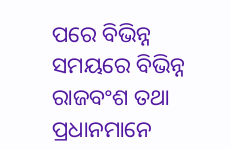ପରେ ବିଭିନ୍ନ ସମୟରେ ବିଭିନ୍ନ ରାଜବଂଶ ତଥା ପ୍ରଧାନମାନେ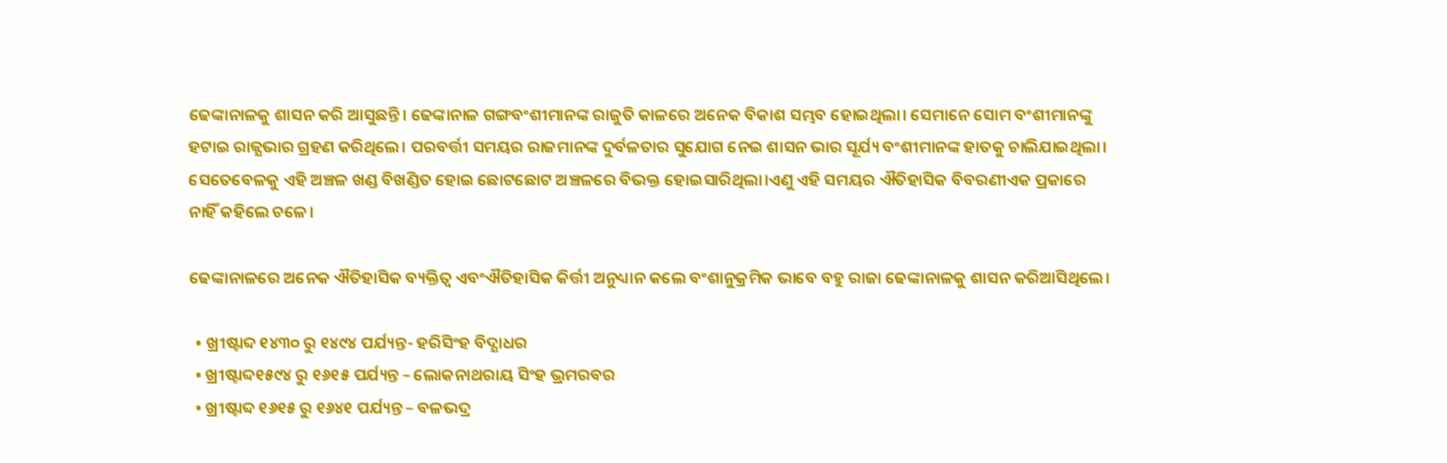ଢେଙ୍କାନାଳକୁ ଶାସନ କରି ଆସୁଛନ୍ତି। ଢେଙ୍କାନାଳ ଗଙ୍ଗବଂଶୀମାନଙ୍କ ରାଜୁତି କାଳରେ ଅନେକ ବିକାଶ ସମ୍ଭବ ହୋଇଥିଲା। ସେମାନେ ସୋମ ବଂଶୀମାନଙ୍କୁ ହଟାଇ ରାଜ୍ଯଭାର ଗ୍ରହଣ କରିଥିଲେ। ପରବର୍ତ୍ତୀ ସମୟର ରାଜମାନଙ୍କ ଦୁର୍ବଳତାର ସୁଯୋଗ ନେଇ ଶାସନ ଭାର ସୂର୍ଯ୍ୟ ବଂଶୀମାନଙ୍କ ହାତକୁ ଚାଲିଯାଇଥିଲା। ସେତେବେଳକୁ ଏହି ଅଞ୍ଚଳ ଖଣ୍ଡ ବିଖଣ୍ଡିତ ହୋଇ ଛୋଟଛୋଟ ଅଞ୍ଚଳରେ ବିଭକ୍ତ ହୋଇସାରିଥିଲା।ଏଣୁ ଏହି ସମୟର ଐତିହାସିକ ବିବରଣୀଏକ ପ୍ରକାରେ ନାହିଁ କହିଲେ ଚଳେ।

ଢେଙ୍କାନାଳରେ ଅନେକ ଐତିହାସିକ ବ୍ୟକ୍ତିତ୍ବ ଏବଂଐତିହାସିକ କିର୍ତ୍ତୀ ଅନୁଧ୍ୟାନ କଲେ ବଂଶାନୁକ୍ରମିକ ଭାବେ ବହୁ ରାଜା ଢେଙ୍କାନାଳକୁ ଶାସନ କରିଆସିଥିଲେ।

  • ଖ୍ରୀଷ୍ଟାବ୍ଦ ୧୪୩୦ ରୁ ୧୪୯୪ ପର୍ଯ୍ୟନ୍ତ- ହରିସିଂହ ବିଦ୍ଯାଧର
  • ଖ୍ରୀଷ୍ଟାବ୍ଦ୧୫୯୪ ରୁ ୧୬୧୫ ପର୍ଯ୍ୟନ୍ତ – ଲୋକନାଥରାୟ ସିଂହ ଭ୍ରମରବର
  • ଖ୍ରୀଷ୍ଟାବ୍ଦ ୧୬୧୫ ରୁ ୧୬୪୧ ପର୍ଯ୍ୟନ୍ତ – ବଳଭଦ୍ର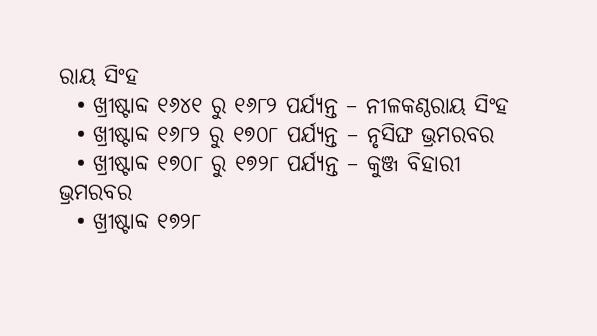ରାୟ ସିଂହ
  • ଖ୍ରୀଷ୍ଟାବ୍ଦ ୧୬୪୧ ରୁ ୧୬୮୨ ପର୍ଯ୍ୟନ୍ତ – ନୀଳକଣ୍ଠରାୟ ସିଂହ
  • ଖ୍ରୀଷ୍ଟାବ୍ଦ ୧୬୮୨ ରୁ ୧୭୦୮ ପର୍ଯ୍ୟନ୍ତ – ନୃସିଙ୍ଘ ଭ୍ରମରବର
  • ଖ୍ରୀଷ୍ଟାବ୍ଦ ୧୭୦୮ ରୁ ୧୭୨୮ ପର୍ଯ୍ୟନ୍ତ – କୁଞ୍ଜ ବିହାରୀ ଭ୍ରମରବର
  • ଖ୍ରୀଷ୍ଟାବ୍ଦ ୧୭୨୮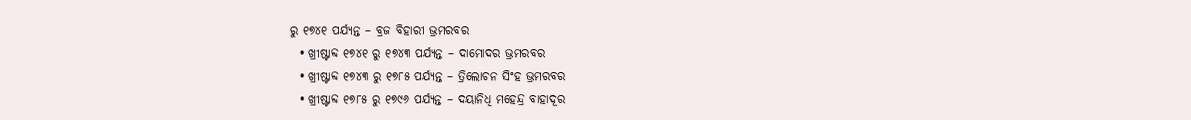ରୁ ୧୭୪୧ ପର୍ଯ୍ୟନ୍ତ – ବ୍ରଜ ବିହାରୀ ଭ୍ରମରବର
  • ଖ୍ରୀଷ୍ଟାବ୍ଦ ୧୭୪୧ ରୁ ୧୭୪୩ ପର୍ଯ୍ୟନ୍ତ – ଦାମୋଦର ଭ୍ରମରବର
  • ଖ୍ରୀଷ୍ଟାବ୍ଦ ୧୭୪୩ ରୁ ୧୭୮୫ ପର୍ଯ୍ୟନ୍ତ – ତ୍ରିଲୋଚନ ସିଂହ ଭ୍ରମରବର
  • ଖ୍ରୀଷ୍ଟାବ୍ଦ ୧୭୮୫ ରୁ ୧୭୯୬ ପର୍ଯ୍ୟନ୍ତ – ଦୟାନିଧି ମହେନ୍ଦ୍ର ବାହାଦୂର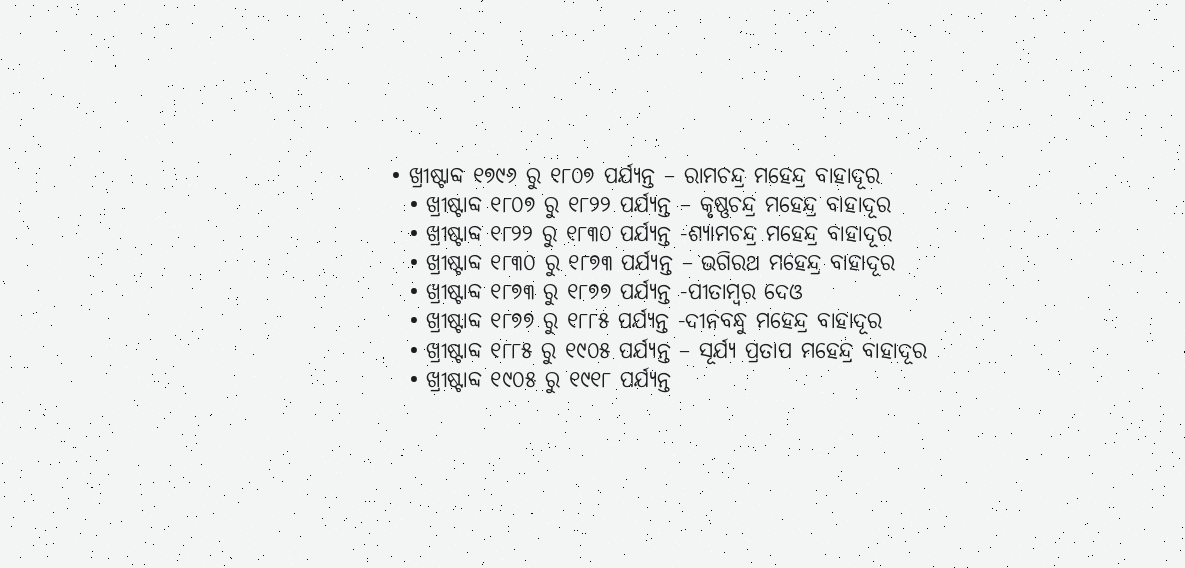• ଖ୍ରୀଷ୍ଟାବ୍ଦ ୧୭୯୬ ରୁ ୧୮୦୭ ପର୍ଯ୍ୟନ୍ତ – ରାମଚନ୍ଦ୍ର ମହେନ୍ଦ୍ର ବାହାଦୂର
  • ଖ୍ରୀଷ୍ଟାବ୍ଦ ୧୮୦୭ ରୁ ୧୮୨୨ ପର୍ଯ୍ୟନ୍ତ – କୃଷ୍ଣଚନ୍ଦ୍ର ମହେନ୍ଦ୍ର ବାହାଦୂର
  • ଖ୍ରୀଷ୍ଟାବ୍ଦ ୧୮୨୨ ରୁ ୧୮୩୦ ପର୍ଯ୍ୟନ୍ତ -ଶ୍ୟାମଚନ୍ଦ୍ର ମହେନ୍ଦ୍ର ବାହାଦୂର
  • ଖ୍ରୀଷ୍ଟାବ୍ଦ ୧୮୩୦ ରୁ ୧୮୭୩ ପର୍ଯ୍ୟନ୍ତ – ଭଗିରଥ ମହେନ୍ଦ୍ର ବାହାଦୂର
  • ଖ୍ରୀଷ୍ଟାବ୍ଦ ୧୮୭୩ ରୁ ୧୮୭୭ ପର୍ଯ୍ୟନ୍ତ -ପୀତାମ୍ବର ଦେଓ
  • ଖ୍ରୀଷ୍ଟାବ୍ଦ ୧୮୭୭ ରୁ ୧୮୮୫ ପର୍ଯ୍ୟନ୍ତ -ଦୀନବନ୍ଧୁ ମହେନ୍ଦ୍ର ବାହାଦୂର
  • ଖ୍ରୀଷ୍ଟାବ୍ଦ ୧୮୮୫ ରୁ ୧୯୦୫ ପର୍ଯ୍ୟନ୍ତ – ସୂର୍ଯ୍ୟ ପ୍ରତାପ ମହେନ୍ଦ୍ର ବାହାଦୂର
  • ଖ୍ରୀଷ୍ଟାବ୍ଦ ୧୯୦୫ ରୁ ୧୯୧୮ ପର୍ଯ୍ୟନ୍ତ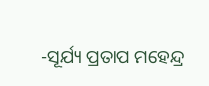-ସୂର୍ଯ୍ୟ ପ୍ରତାପ ମହେନ୍ଦ୍ର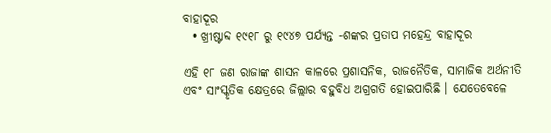ବାହାଦୂର
  • ଖ୍ରୀଷ୍ଟାବ୍ଦ ୧୯୧୮ ରୁ ୧୯୪୭ ପର୍ଯ୍ୟନ୍ତ -ଶଙ୍କର ପ୍ରତାପ ମହେନ୍ଦ୍ର ବାହାଦୂର

ଏହି ୧୮ ଜଣ ରାଜାଙ୍କ ଶାସନ କାଳରେ ପ୍ରଶାସନିକ, ରାଜନୈତିକ, ସାମାଜିକ ଅର୍ଥନୀତି ଏବଂ ସାଂସ୍କୃତିକ କ୍ଷେତ୍ରରେ ଜିଲ୍ଲାର ବହୁବିଧ ଅଗ୍ରଗତି ହୋଇପାରିଛି । ଯେତେବେଳେ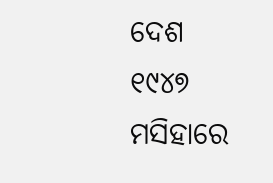ଦେଶ ୧୯୪୭ ମସିହାରେ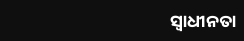ସ୍ଵାଧୀନତା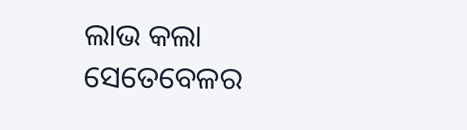ଲାଭ କଲା ସେତେବେଳର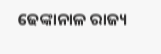ଢେଙ୍କାନାଳ ରାଜ୍ୟ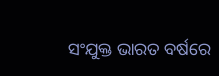ସଂଯୁକ୍ତ ଭାରତ ବର୍ଷରେ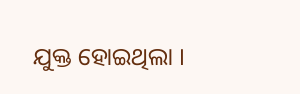ଯୁକ୍ତ ହୋଇଥିଲା ।